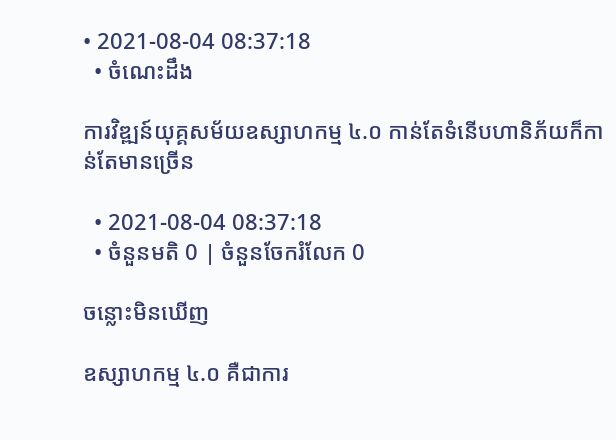• 2021-08-04 08:37:18
  • ចំណេះដឹង

ការវិឌ្ឍន៍យុគ្គសម័យឧស្សាហកម្ម ៤.០ កាន់តែទំនើបហានិភ័យក៏កាន់តែមានច្រើន

  • 2021-08-04 08:37:18
  • ចំនួនមតិ 0 | ចំនួនចែករំលែក 0

ចន្លោះមិនឃើញ

ឧស្សាហកម្ម ៤.០ គឺជាការ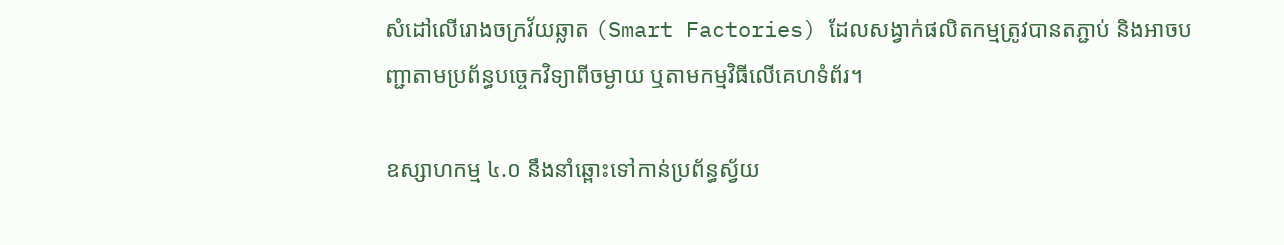សំដៅលើរោងចក្រវ័យឆ្លាត (Smart Factories) ដែលសង្វាក់ផលិតកម្មត្រូវបានតភ្ជាប់ និងអាចបញ្ជាតាមប្រព័ន្ធបច្ចេកវិទ្យាពីចម្ងាយ ឬតាមកម្មវិធីលើគេហទំព័រ។

ឧស្សាហកម្ម ៤.០ នឹងនាំឆ្ពោះទៅកាន់ប្រព័ន្ធស្វ័យ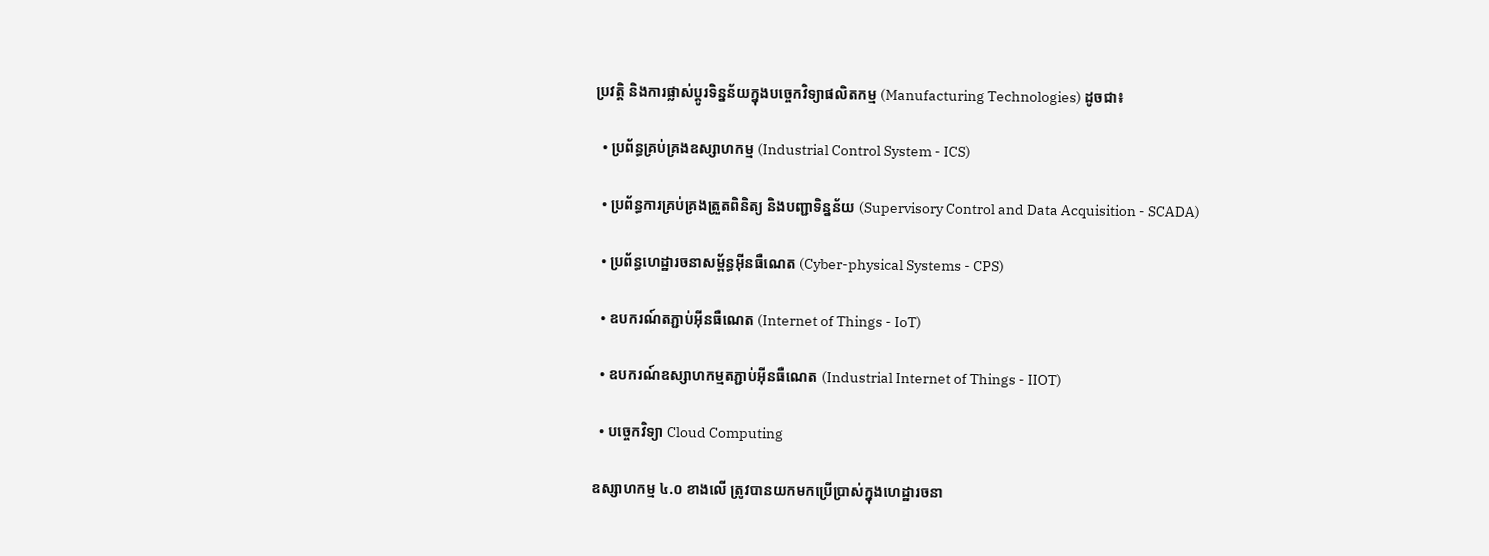ប្រវត្តិ និងការផ្លាស់ប្តូរទិន្នន័យក្នុងបច្ចេកវិទ្យាផលិតកម្ម (Manufacturing Technologies) ដូចជា៖

  • ប្រព័ន្ធគ្រប់គ្រងឧស្សាហកម្ម (Industrial Control System - ICS)

  • ប្រព័ន្ធការគ្រប់គ្រងត្រួតពិនិត្យ និងបញ្ជាទិន្នន័យ (Supervisory Control and Data Acquisition - SCADA)

  • ប្រព័ន្ធហេដ្ឋារចនាសម្ព័ន្ធអ៊ីនធឺណេត (Cyber-physical Systems - CPS)

  • ឧបករណ៍តភ្ជាប់អ៊ីនធឺណេត (Internet of Things - IoT)

  • ឧបករណ៍ឧស្សាហកម្មតភ្ជាប់អ៊ីនធឺណេត (Industrial Internet of Things - IIOT)

  • បច្ចេកវិទ្យា Cloud Computing

ឧស្សាហកម្ម ៤.០ ខាងលើ ត្រូវបានយកមកប្រើប្រាស់ក្នុងហេដ្ឋារចនា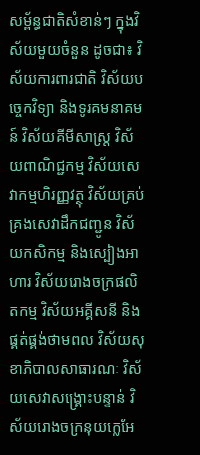សម្ព័ន្ធជាតិសំខាន់ៗ ក្នុងវិស័យមួយចំនួន ដូចជា៖ វិស័យការពារជាតិ វិស័យបច្ចេកវិទ្យា និងទូរគមនាគមន៍ វិស័យគីមីសាស្ត្រ វិស័យពាណិជ្ជកម្ម វិស័យសេវាកម្មហិរញ្ញវត្ថុ វិស័យគ្រប់គ្រងសេវាដឹកជញ្ជូន វិស័យកសិកម្ម និងស្បៀងអាហារ វិស័យរោងចក្រផលិតកម្ម វិស័យអគ្គីសនី និងផ្គត់ផ្គង់ថាមពល វិស័យសុខាភិបាលសាធារណៈ វិស័យសេវាសង្គ្រោះបន្ទាន់ វិស័យរោងចក្រនុយក្លេអែ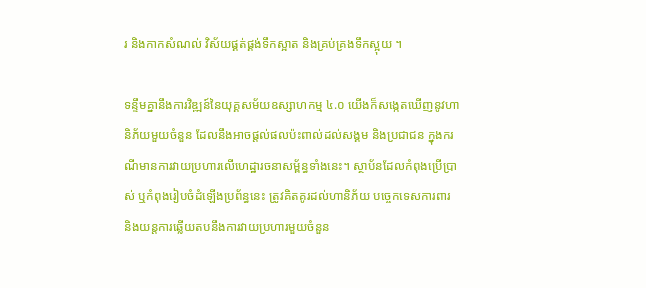រ និងកាកសំណល់ វិស័យផ្គត់ផ្គង់ទឹកស្អាត និងគ្រប់គ្រងទឹកស្អុយ ។

ទន្ទឹមគ្នានឹងការវិឌ្ឍន៍នៃយុគ្គសម័យឧស្សាហកម្ម ៤.០ យើងក៏សង្កេតឃើញនូវហានិភ័យមួយចំនួន ដែលនឹងអាចផ្តល់ផលប៉ះពាល់ដល់សង្គម និងប្រជាជន ក្នុងករណីមានការវាយប្រហារលើហេដ្ឋារចនាសម្ព័ន្ធទាំងនេះ។ ស្ថាប័នដែលកំពុងប្រើប្រាស់ ឬកំពុងរៀបចំដំឡើងប្រព័ន្ធនេះ ត្រូវគិតគូរដល់ហានិភ័យ បច្ចេកទេសការពារ និងយន្តការឆ្លើយតបនឹងការវាយប្រហារមួយចំនួន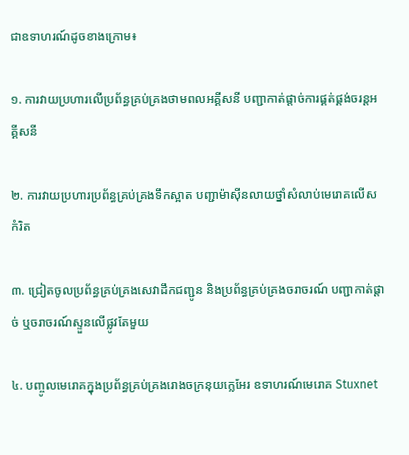ជាឧទាហរណ៍ដូចខាងក្រោម៖

១. ការវាយប្រហារលើប្រព័ន្ធគ្រប់គ្រងថាមពលអគ្គីសនី បញ្ជាកាត់ផ្តាច់ការផ្គត់ផ្គង់ចរន្តអគ្គីសនី

២. ការវាយប្រហារប្រព័ន្ធគ្រប់គ្រងទឹកស្អាត បញ្ជាម៉ាស៊ីនលាយថ្នាំសំលាប់មេរោគលើសកំរិត

៣. ជ្រៀតចូលប្រព័ន្ធគ្រប់គ្រងសេវាដឹកជញ្ជូន និងប្រព័ន្ធគ្រប់គ្រងចរាចរណ៍ បញ្ជាកាត់ផ្តាច់ ឬចរាចរណ៍ស្ទួនលើផ្លូវតែមួយ

៤. បញ្ចូលមេរោគក្នុងប្រព័ន្ធគ្រប់គ្រងរោងចក្រនុយក្លេអែរ ឧទាហរណ៍មេរោគ Stuxnet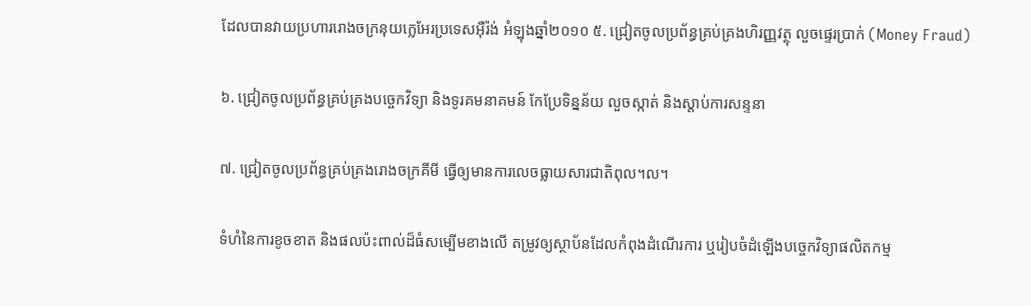ដែលបានវាយប្រហាររោងចក្រនុយក្លេអែរប្រទេសអ៊ឺរ៉ង់ អំឡុងឆ្នាំ២០១០ ៥. ជ្រៀតចូលប្រព័ន្ធគ្រប់គ្រងហិរញ្ញវត្ថុ លួចផ្ទេរប្រាក់ (Money Fraud)

៦. ជ្រៀតចូលប្រព័ន្ធគ្រប់គ្រងបច្ចេកវិទ្យា និងទូរគមនាគមន៍ កែប្រែទិន្នន័យ លួចស្កាត់ និងស្តាប់ការសន្ទនា

៧. ជ្រៀតចូលប្រព័ន្ធគ្រប់គ្រងរោងចក្រគីមី ធ្វើឲ្យមានការលេចធ្លាយសារជាតិពុល។ល។

ទំហំនៃការខូចខាត និងផលប៉ះពាល់ដ៏ធំសម្បើមខាងលើ តម្រូវឲ្យស្ថាប័នដែលកំពុងដំណើរការ ឬរៀបចំដំឡើងបច្ចេកវិទ្យាផលិតកម្ម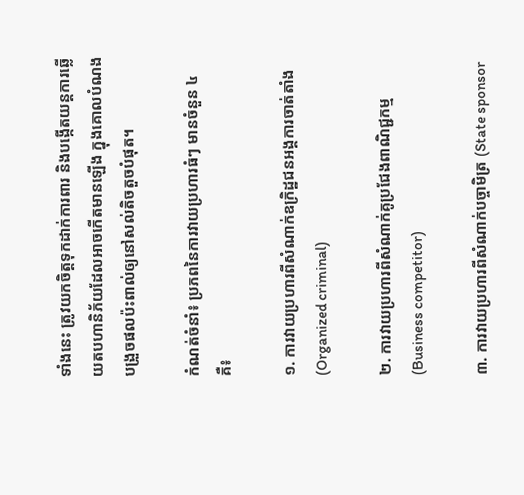ទាំងនេះ ត្រូវយកចិត្តទុកដាក់ការពារ និងបង្កើតយន្តការឆ្លើយតបហានិភ័យដែលអាចកើតមានឡើង ក្នុងគោលបំណងបង្រួចផលប៉ះពាល់ឲ្យនៅសល់តិចតួចបំផុត។

កំណត់ចំនាំ៖ ប្រភពនៃការវាយប្រហារធំៗ មានចំនួន ៤ គឺ៖

១. ការវាយប្រហារពីសំណាក់ឧក្រិដ្ឋជនអង្គការចាត់តាំង (Organized criminal)

២. ការវាយប្រហារពីសំណាក់គូប្រជែងពាណិជ្ជកម្ម (Business competitor)

៣. ការវាយប្រហារពីសំណាក់បច្ចាមិត្រ (State sponsor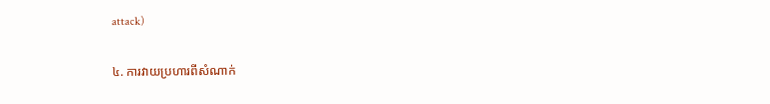attack)

៤. ការវាយប្រហារពីសំណាក់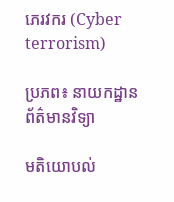ភេរវករ (Cyber terrorism)

ប្រភព៖ នាយកដ្ឋានព័ត៌មានវិទ្យា

មតិយោបល់